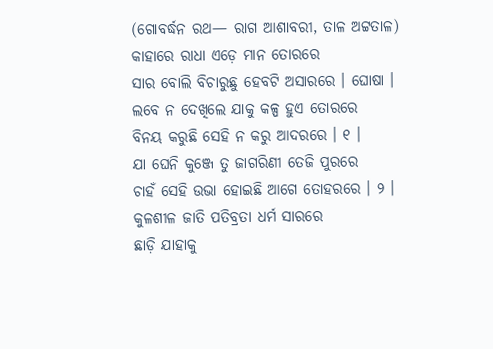(ଗୋବର୍ଦ୍ଧନ ରଥ— ରାଗ ଆଶାବରୀ, ତାଳ ଅଟ୍ଟତାଳ)
କାହାରେ ରାଧା ଏଡ଼େ ମାନ ତୋରରେ
ସାର ବୋଲି ବିଚାରୁଛୁ ହେବଟି ଅସାରରେ । ଘୋଷା ।
ଲବେ ନ ଦେଖିଲେ ଯାକୁ କଳ୍ପ ହୁଏ ତୋରରେ
ବିନୟ କରୁଛି ସେହି ନ କରୁ ଆଦରରେ । ୧ ।
ଯା ଘେନି କୁଞ୍ଜେ ତୁ ଜାଗରିଣୀ ତେଜି ପୁରରେ
ଚାହଁ ସେହି ଉଭା ହୋଇଛି ଆଗେ ତୋହରରେ । ୨ ।
କୁଳଶୀଳ ଜାତି ପତିବ୍ରତା ଧର୍ମ ସାରରେ
ଛାଡ଼ି ଯାହାକୁ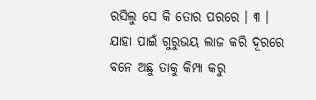ରସିଲୁ ସେ କି ତୋର ପରରେ । ୩ ।
ଯାହା ପାଇଁ ଗୁରୁଭୟ ଲାଜ କରି ଦୂରରେ
ବନେ ଅଛୁ ତାକୁ କିମ୍ପା କରୁ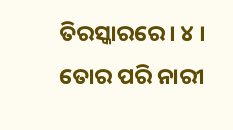ତିରସ୍କାରରେ । ୪ ।
ତୋର ପରି ନାରୀ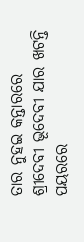ତାର ନୁହଇ କନ୍ତାରରେ
ଶ୍ରୀଦେବୀ ଭୂଦେବୀ ଯାର ଖଟନ୍ତି ପୟରରେ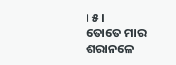। ୫ ।
ତୋତେ ମାର ଶରାନଳେ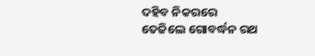ଦହିବ ନିକରରେ
ତେଜିଲେ ଗୋବର୍ଦ୍ଧନ ରଥ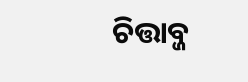ଚିତ୍ତାବ୍ଜ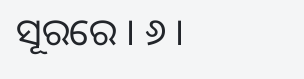ସୂରରେ । ୬ ।